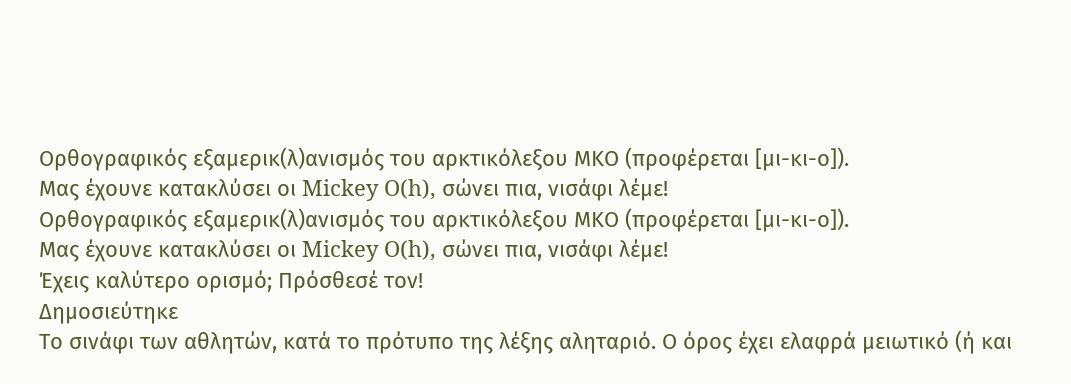Ορθογραφικός εξαμερικ(λ)ανισμός του αρκτικόλεξου ΜΚΟ (προφέρεται [μι-κι-ο]).
Μας έχουνε κατακλύσει οι Mickey O(h), σώνει πια, νισάφι λέμε!
Ορθογραφικός εξαμερικ(λ)ανισμός του αρκτικόλεξου ΜΚΟ (προφέρεται [μι-κι-ο]).
Μας έχουνε κατακλύσει οι Mickey O(h), σώνει πια, νισάφι λέμε!
Έχεις καλύτερο ορισμό; Πρόσθεσέ τον!
Δημοσιεύτηκε
Το σινάφι των αθλητών, κατά το πρότυπο της λέξης αληταριό. Ο όρος έχει ελαφρά μειωτικό (ή και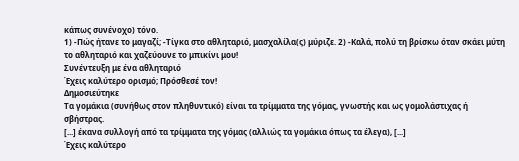κάπως συνένοχο) τόνο.
1) -Πώς ήτανε το μαγαζί; -Τίγκα στο αθληταριό, μασχαλίλα(ς) μύριζε. 2) -Καλά, πολύ τη βρίσκω όταν σκάει μύτη το αθληταριό και χαζεύουνε το μπικίνι μου!
Συνέντευξη με ένα αθληταριό
Έχεις καλύτερο ορισμό; Πρόσθεσέ τον!
Δημοσιεύτηκε
Τα γομάκια (συνήθως στον πληθυντικό) είναι τα τρίμματα της γόμας, γνωστής και ως γομολάστιχας ή σβήστρας.
[...] έκανα συλλογή από τα τρίμματα της γόμας (αλλιώς τα γομάκια όπως τα έλεγα), [...]
Έχεις καλύτερο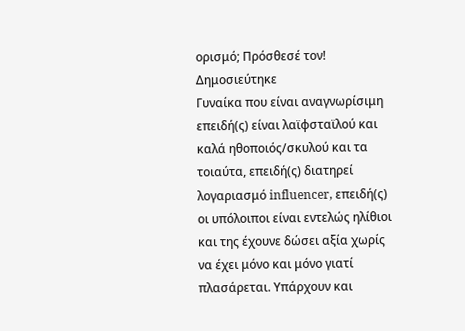ορισμό; Πρόσθεσέ τον!
Δημοσιεύτηκε
Γυναίκα που είναι αναγνωρίσιμη επειδή(ς) είναι λαϊφσταϊλού και καλά ηθοποιός/σκυλού και τα τοιαύτα, επειδή(ς) διατηρεί λογαριασμό influencer, επειδή(ς) οι υπόλοιποι είναι εντελώς ηλίθιοι και της έχουνε δώσει αξία χωρίς να έχει μόνο και μόνο γιατί πλασάρεται. Υπάρχουν και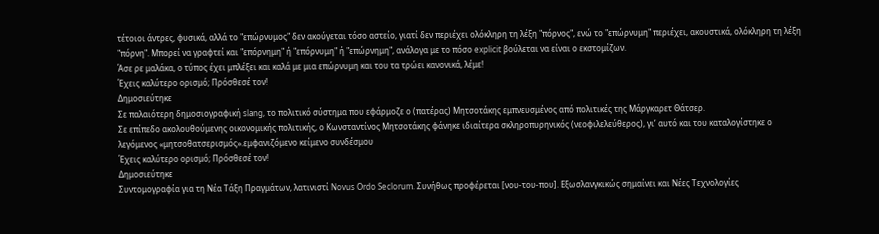τέτοιοι άντρες, φυσικά, αλλά το "επώρνυμος" δεν ακούγεται τόσο αστείο, γιατί δεν περιέχει ολόκληρη τη λέξη "πόρνος", ενώ το "επώρνυμη" περιέχει, ακουστικά, ολόκληρη τη λέξη "πόρνη". Μπορεί να γραφτεί και "επόρνημη" ή "επόρνυμη" ή "επώρνημη", ανάλογα με το πόσο explicit βούλεται να είναι ο εκστομίζων.
Άσε ρε μαλάκα, ο τύπος έχει μπλέξει και καλά με μια επώρνυμη και του τα τρώει κανονικά, λέμε!
Έχεις καλύτερο ορισμό; Πρόσθεσέ τον!
Δημοσιεύτηκε
Σε παλαιότερη δημοσιογραφική slang, το πολιτικό σύστημα που εφάρμοζε ο (πατέρας) Μητσοτάκης εμπνευσμένος από πολιτικές της Μάργκαρετ Θάτσερ.
Σε επίπεδο ακολουθούμενης οικονομικής πολιτικής, ο Κωνσταντίνος Μητσοτάκης φάνηκε ιδιαίτερα σκληροπυρηνικός (νεοφιλελεύθερος), γι’ αυτό και του καταλογίστηκε ο λεγόμενος «μητσοθατσερισμός».εμφανιζόμενο κείμενο συνδέσμου
Έχεις καλύτερο ορισμό; Πρόσθεσέ τον!
Δημοσιεύτηκε
Συντομογραφία για τη Νέα Τάξη Πραγμάτων, λατινιστί Novus Ordo Seclorum. Συνήθως προφέρεται [νου-του-που]. Εξωσλανγκικώς σημαίνει και Νέες Τεχνολογίες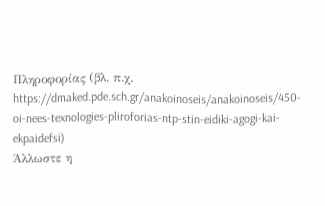Πληροφορίας (βλ. π.χ. https://dmaked.pde.sch.gr/anakoinoseis/anakoinoseis/450-oi-nees-texnologies-pliroforias-ntp-stin-eidiki-agogi-kai-ekpaidefsi)
Άλλωστε η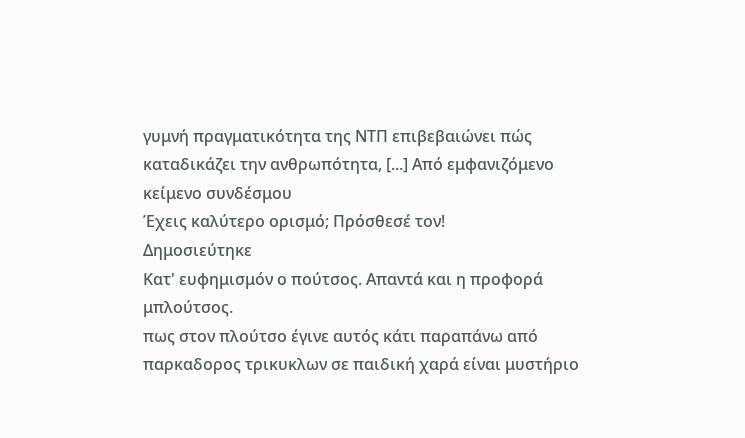γυμνή πραγματικότητα της ΝΤΠ επιβεβαιώνει πώς καταδικάζει την ανθρωπότητα, [...] Από εμφανιζόμενο κείμενο συνδέσμου
Έχεις καλύτερο ορισμό; Πρόσθεσέ τον!
Δημοσιεύτηκε
Κατ' ευφημισμόν ο πούτσος. Απαντά και η προφορά μπλούτσος.
πως στον πλούτσο έγινε αυτός κάτι παραπάνω από παρκαδορος τρικυκλων σε παιδική χαρά είναι μυστήριο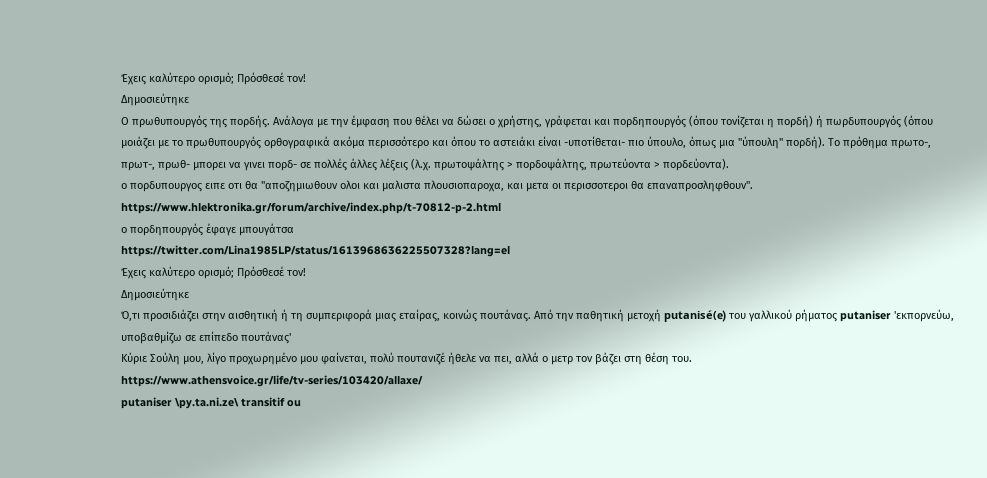Έχεις καλύτερο ορισμό; Πρόσθεσέ τον!
Δημοσιεύτηκε
Ο πρωθυπουργός της πορδής. Ανάλογα με την έμφαση που θέλει να δώσει ο χρήστης, γράφεται και πορδηπουργός (όπου τονίζεται η πορδή) ή πωρδυπουργός (όπου μοιάζει με το πρωθυπουργός ορθογραφικά ακόμα περισσότερο και όπου το αστειάκι είναι -υποτίθεται- πιο ύπουλο, όπως μια "ύπουλη" πορδή). Το πρόθημα πρωτο-, πρωτ-, πρωθ- μπορει να γινει πορδ- σε πολλές άλλες λέξεις (λ.χ. πρωτοψάλτης > πορδοψάλτης, πρωτεύοντα > πορδεύοντα).
ο πορδυπουργος ειπε οτι θα "αποζημιωθουν ολοι και μαλιστα πλουσιοπαροχα, και μετα οι περισσοτεροι θα επαναπροσληφθουν".
https://www.hlektronika.gr/forum/archive/index.php/t-70812-p-2.html
ο πορδηπουργός έφαγε μπουγάτσα
https://twitter.com/Lina1985LP/status/1613968636225507328?lang=el
Έχεις καλύτερο ορισμό; Πρόσθεσέ τον!
Δημοσιεύτηκε
Ό,τι προσιδιάζει στην αισθητική ή τη συμπεριφορά μιας εταίρας, κοινώς πουτάνας. Από την παθητική μετοχή putanisé(e) του γαλλικού ρήματος putaniser 'εκπορνεύω, υποβαθμίζω σε επίπεδο πουτάνας'
Kύριε Σούλη μου, λίγο προχωρημένο μου φαίνεται, πολύ πουτανιζέ ήθελε να πει, αλλά ο μετρ τον βάζει στη θέση του.
https://www.athensvoice.gr/life/tv-series/103420/allaxe/
putaniser \py.ta.ni.ze\ transitif ou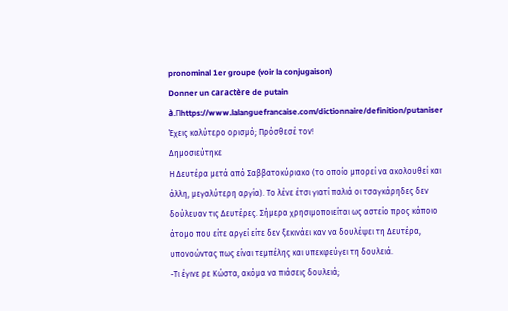pronominal 1er groupe (voir la conjugaison)
Donner un caractère de putain à.Πhttps://www.lalanguefrancaise.com/dictionnaire/definition/putaniser
Έχεις καλύτερο ορισμό; Πρόσθεσέ τον!
Δημοσιεύτηκε
Η Δευτέρα μετά από Σαββατοκύριακο (το οποίο μπορεί να ακολουθεί και άλλη, μεγαλύτερη αργία). Το λένε έτσι γιατί παλιά οι τσαγκάρηδες δεν δούλευαν τις Δευτέρες. Σήμερα χρησιμοποιείται ως αστείο προς κάποιο άτομο που είτε αργεί είτε δεν ξεκινάει καν να δουλέψει τη Δευτέρα, υπονοώντας πως είναι τεμπέλης και υπεκφεύγει τη δουλειά.
-Τι έγινε ρε Κώστα, ακόμα να πιάσεις δουλειά;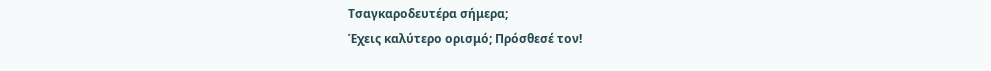Τσαγκαροδευτέρα σήμερα;
Έχεις καλύτερο ορισμό; Πρόσθεσέ τον!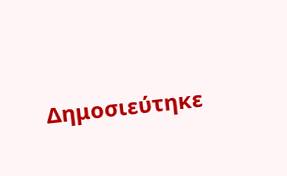Δημοσιεύτηκε